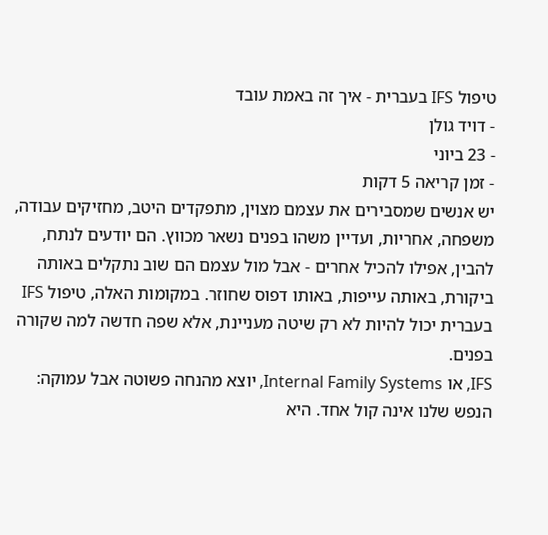טיפול IFS בעברית - איך זה באמת עובד
- דויד גולן
- 23 ביוני
- זמן קריאה 5 דקות
יש אנשים שמסבירים את עצמם מצוין, מתפקדים היטב, מחזיקים עבודה, משפחה, אחריות, ועדיין משהו בפנים נשאר מכווץ. הם יודעים לנתח, להבין, אפילו להכיל אחרים - אבל מול עצמם הם שוב נתקלים באותה ביקורת, באותה עייפות, באותו דפוס שחוזר. במקומות האלה, טיפול IFS בעברית יכול להיות לא רק שיטה מעניינת, אלא שפה חדשה למה שקורה בפנים.
IFS, או Internal Family Systems, יוצא מהנחה פשוטה אבל עמוקה: הנפש שלנו אינה קול אחד. היא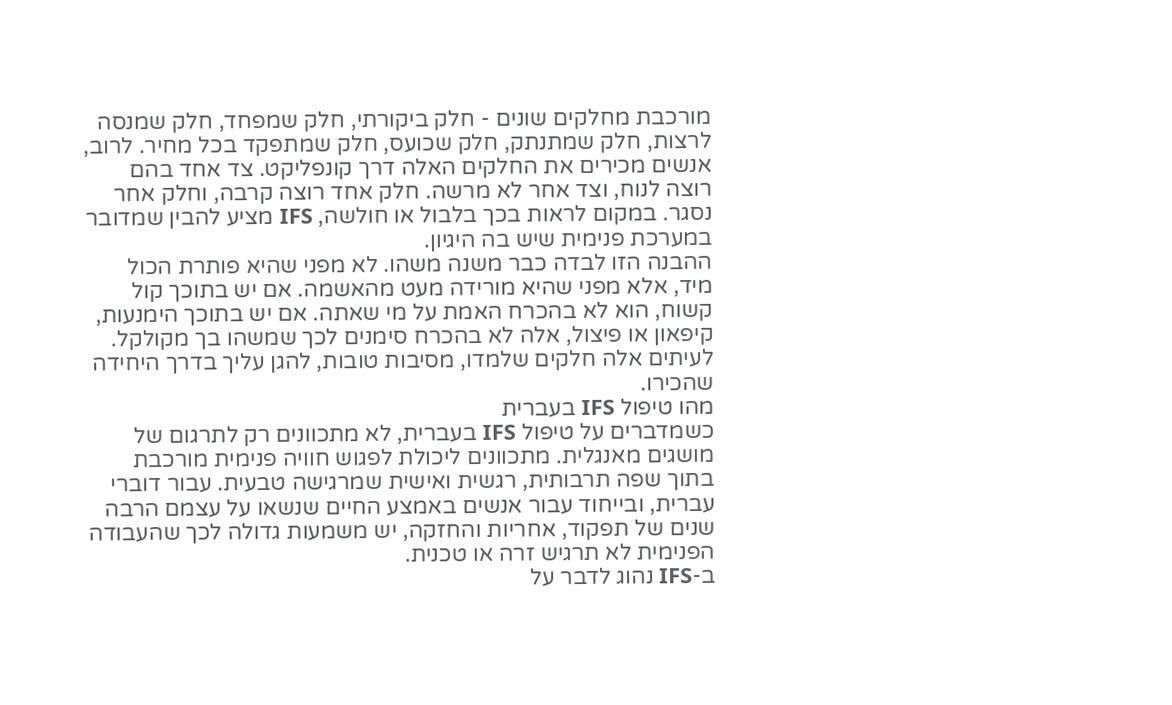מורכבת מחלקים שונים - חלק ביקורתי, חלק שמפחד, חלק שמנסה לרצות, חלק שמתנתק, חלק שכועס, חלק שמתפקד בכל מחיר. לרוב, אנשים מכירים את החלקים האלה דרך קונפליקט. צד אחד בהם רוצה לנוח, וצד אחר לא מרשה. חלק אחד רוצה קרבה, וחלק אחר נסגר. במקום לראות בכך בלבול או חולשה, IFS מציע להבין שמדובר במערכת פנימית שיש בה היגיון.
ההבנה הזו לבדה כבר משנה משהו. לא מפני שהיא פותרת הכול מיד, אלא מפני שהיא מורידה מעט מהאשמה. אם יש בתוכך קול קשוח, הוא לא בהכרח האמת על מי שאתה. אם יש בתוכך הימנעות, קיפאון או פיצול, אלה לא בהכרח סימנים לכך שמשהו בך מקולקל. לעיתים אלה חלקים שלמדו, מסיבות טובות, להגן עליך בדרך היחידה שהכירו.
מהו טיפול IFS בעברית
כשמדברים על טיפול IFS בעברית, לא מתכוונים רק לתרגום של מושגים מאנגלית. מתכוונים ליכולת לפגוש חוויה פנימית מורכבת בתוך שפה תרבותית, רגשית ואישית שמרגישה טבעית. עבור דוברי עברית, ובייחוד עבור אנשים באמצע החיים שנשאו על עצמם הרבה שנים של תפקוד, אחריות והחזקה, יש משמעות גדולה לכך שהעבודה הפנימית לא תרגיש זרה או טכנית.
ב-IFS נהוג לדבר על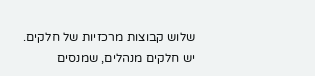שלוש קבוצות מרכזיות של חלקים. יש חלקים מנהלים, שמנסים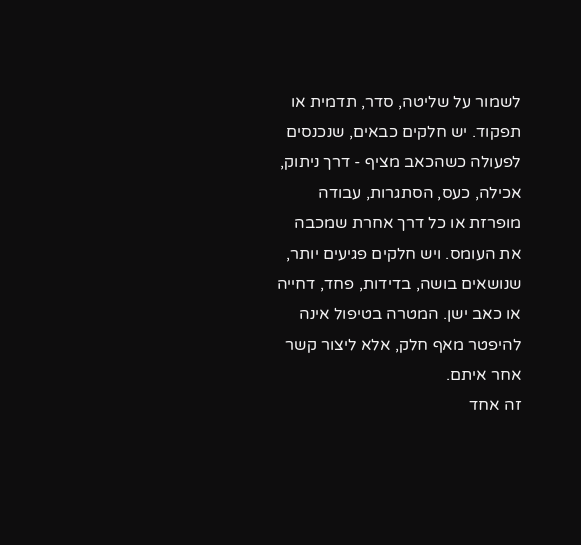לשמור על שליטה, סדר, תדמית או תפקוד. יש חלקים כבאים, שנכנסים לפעולה כשהכאב מציף - דרך ניתוק, אכילה, כעס, הסתגרות, עבודה מופרזת או כל דרך אחרת שמכבה את העומס. ויש חלקים פגיעים יותר, שנושאים בושה, בדידות, פחד, דחייה או כאב ישן. המטרה בטיפול אינה להיפטר מאף חלק, אלא ליצור קשר אחר איתם.
זה אחד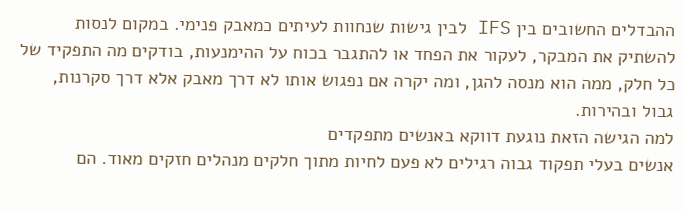ההבדלים החשובים בין IFS לבין גישות שנחוות לעיתים כמאבק פנימי. במקום לנסות להשתיק את המבקר, לעקור את הפחד או להתגבר בכוח על ההימנעות, בודקים מה התפקיד של כל חלק, ממה הוא מנסה להגן, ומה יקרה אם נפגוש אותו לא דרך מאבק אלא דרך סקרנות, גבול ובהירות.
למה הגישה הזאת נוגעת דווקא באנשים מתפקדים
אנשים בעלי תפקוד גבוה רגילים לא פעם לחיות מתוך חלקים מנהלים חזקים מאוד. הם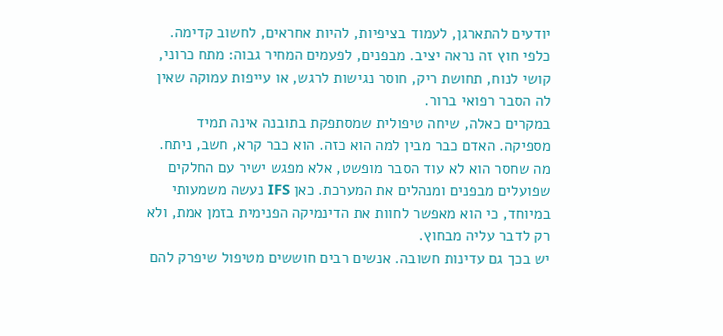יודעים להתארגן, לעמוד בציפיות, להיות אחראים, לחשוב קדימה. כלפי חוץ זה נראה יציב. מבפנים, לפעמים המחיר גבוה: מתח כרוני, קושי לנוח, תחושת ריק, חוסר נגישות לרגש, או עייפות עמוקה שאין לה הסבר רפואי ברור.
במקרים כאלה, שיחה טיפולית שמסתפקת בתובנה אינה תמיד מספיקה. האדם כבר מבין למה הוא כזה. הוא כבר קרא, חשב, ניתח. מה שחסר הוא לא עוד הסבר מופשט, אלא מפגש ישיר עם החלקים שפועלים מבפנים ומנהלים את המערכת. כאן IFS נעשה משמעותי במיוחד, כי הוא מאפשר לחוות את הדינמיקה הפנימית בזמן אמת, ולא רק לדבר עליה מבחוץ.
יש בכך גם עדינות חשובה. אנשים רבים חוששים מטיפול שיפרק להם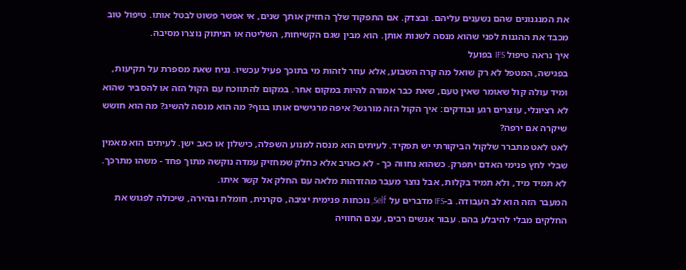את המנגנונים שהם נשענים עליהם. ובצדק. אם התפקוד שלך החזיק אותך שנים, אי אפשר פשוט לבטל אותו. טיפול טוב מכבד את ההגנות לפני שהוא מנסה לשנות אותן. הוא מבין שגם הקשיחות, השליטה או הניתוק נוצרו מסיבה.
איך נראה טיפול IFS בפועל
בפגישה, המטפל לא רק שואל מה קרה השבוע, אלא עוזר לזהות מי בתוכך פעיל עכשיו. נניח שאת מספרת על תקיעות, ומיד עולה קול שאומר שאין טעם, שאת כבר אמורה להיות במקום אחר. במקום להתווכח עם הקול הזה או להסביר שהוא לא רציונלי, עוצרים רגע ובודקים: איך הקול הזה מורגש? איפה מרגישים אותו בגוף? מה הוא מנסה להשיג? מה הוא חושש שיקרה אם ירפה?
לאט לאט מתברר שלקול הביקורתי יש תפקיד. לעיתים הוא מנסה למנוע השפלה, כישלון או כאב ישן. לעיתים הוא מאמין שבלי לחץ פנימי האדם יתפרק. כשהוא נחווה כך - לא כאויב אלא כחלק שמחזיק עמדה נוקשה מתוך פחד - משהו מתרכך. לא תמיד מיד, ולא תמיד בקלות, אבל נוצר מעבר מהזדהות מלאה עם החלק אל קשר איתו.
המעבר הזה הוא לב העבודה. ב-IFS מדברים על Self, נוכחות פנימית יציבה, סקרנית, חומלת ובהירה, שיכולה לפגוש את החלקים מבלי להיבלע בהם. עבור אנשים רבים, עצם החוויה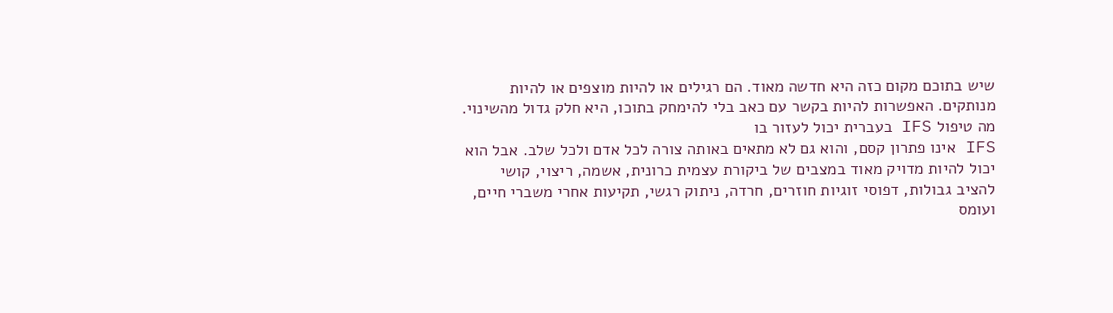שיש בתוכם מקום כזה היא חדשה מאוד. הם רגילים או להיות מוצפים או להיות מנותקים. האפשרות להיות בקשר עם כאב בלי להימחק בתוכו, היא חלק גדול מהשינוי.
מה טיפול IFS בעברית יכול לעזור בו
IFS אינו פתרון קסם, והוא גם לא מתאים באותה צורה לכל אדם ולכל שלב. אבל הוא יכול להיות מדויק מאוד במצבים של ביקורת עצמית כרונית, אשמה, ריצוי, קושי להציב גבולות, דפוסי זוגיות חוזרים, חרדה, ניתוק רגשי, תקיעות אחרי משברי חיים, ועומס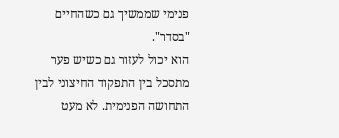פנימי שממשיך גם כשהחיים "בסדר".
הוא יכול לעזור גם כשיש פער מתסכל בין התפקוד החיצוני לבין התחושה הפנימית. לא מעט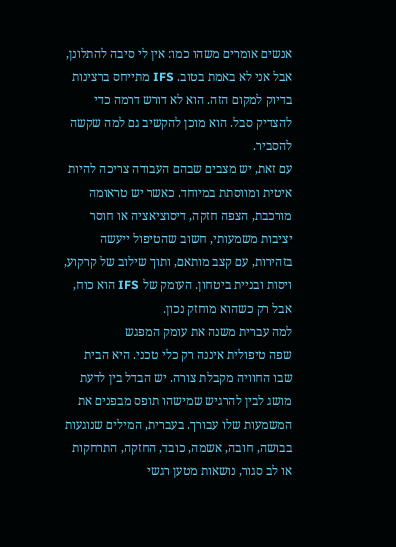אנשים אומרים משהו כמו: אין לי סיבה להתלונן, אבל אני לא באמת בטוב. IFS מתייחס ברצינות בדיוק למקום הזה. הוא לא דורש דרמה כדי להצדיק סבל. הוא מוכן להקשיב גם למה שקשה להסביר.
עם זאת, יש מצבים שבהם העבודה צריכה להיות איטית ומווסתת במיוחד. כאשר יש טראומה מורכבת, הצפה חזקה, דיסוציאציה או חוסר יציבות משמעותי, חשוב שהטיפול ייעשה בזהירות, עם קצב מותאם, ותוך שילוב של קרקוע, ויסות ובניית ביטחון. העומק של IFS הוא כוח, אבל רק כשהוא מוחזק נכון.
למה עברית משנה את עומק המפגש
שפה טיפולית איננה רק כלי טכני. היא הבית שבו החוויה מקבלת צורה. יש הבדל בין לדעת מושג לבין להרגיש שמישהו תופס מבפנים את המשמעות שלו עבורך. בעברית, המילים שנוגעות בבושה, חובה, אשמה, כובד, החזקה, התרחקות או לב סגור, נושאות מטען רגשי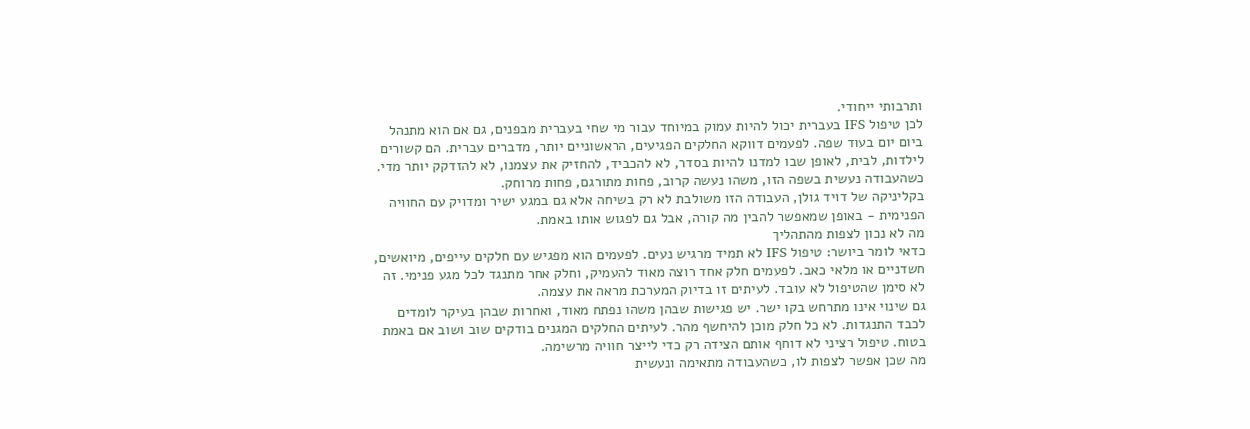ותרבותי ייחודי.
לכן טיפול IFS בעברית יכול להיות עמוק במיוחד עבור מי שחי בעברית מבפנים, גם אם הוא מתנהל ביום יום בעוד שפה. לפעמים דווקא החלקים הפגיעים, הראשוניים יותר, מדברים עברית. הם קשורים לילדות, לבית, לאופן שבו למדנו להיות בסדר, לא להכביד, להחזיק את עצמנו, לא להזדקק יותר מדי. כשהעבודה נעשית בשפה הזו, משהו נעשה קרוב, פחות מתורגם, פחות מרוחק.
בקליניקה של דויד גולן, העבודה הזו משולבת לא רק בשיחה אלא גם במגע ישיר ומדויק עם החוויה הפנימית - באופן שמאפשר להבין מה קורה, אבל גם לפגוש אותו באמת.
מה לא נכון לצפות מהתהליך
כדאי לומר ביושר: טיפול IFS לא תמיד מרגיש נעים. לפעמים הוא מפגיש עם חלקים עייפים, מיואשים, חשדניים או מלאי כאב. לפעמים חלק אחד רוצה מאוד להעמיק, וחלק אחר מתנגד לכל מגע פנימי. זה לא סימן שהטיפול לא עובד. לעיתים זו בדיוק המערכת מראה את עצמה.
גם שינוי אינו מתרחש בקו ישר. יש פגישות שבהן משהו נפתח מאוד, ואחרות שבהן בעיקר לומדים לכבד התנגדות. לא כל חלק מוכן להיחשף מהר. לעיתים החלקים המגנים בודקים שוב ושוב אם באמת בטוח. טיפול רציני לא דוחף אותם הצידה רק כדי לייצר חוויה מרשימה.
מה שכן אפשר לצפות לו, כשהעבודה מתאימה ונעשית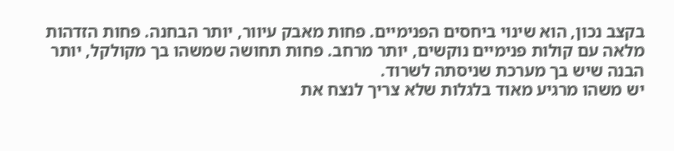בקצב נכון, הוא שינוי ביחסים הפנימיים. פחות מאבק עיוור, יותר הבחנה. פחות הזדהות מלאה עם קולות פנימיים נוקשים, יותר מרחב. פחות תחושה שמשהו בך מקולקל, יותר הבנה שיש בך מערכת שניסתה לשרוד.
יש משהו מרגיע מאוד בלגלות שלא צריך לנצח את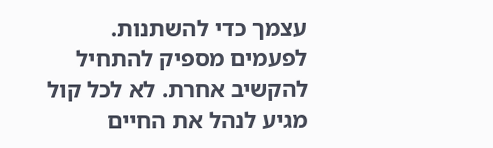עצמך כדי להשתנות. לפעמים מספיק להתחיל להקשיב אחרת. לא לכל קול מגיע לנהל את החיים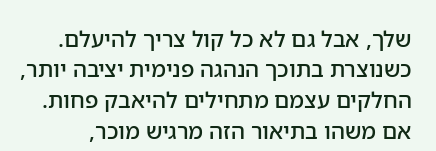שלך, אבל גם לא כל קול צריך להיעלם. כשנוצרת בתוכך הנהגה פנימית יציבה יותר, החלקים עצמם מתחילים להיאבק פחות.
אם משהו בתיאור הזה מרגיש מוכר,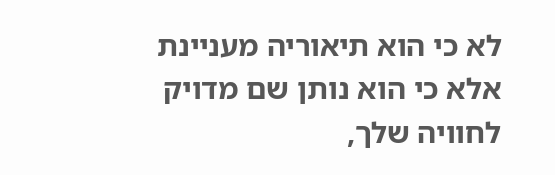לא כי הוא תיאוריה מעניינת אלא כי הוא נותן שם מדויק לחוויה שלך,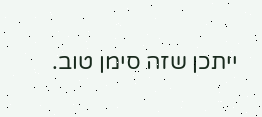ייתכן שזה סימן טוב.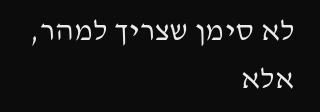לא סימן שצריך למהר, אלא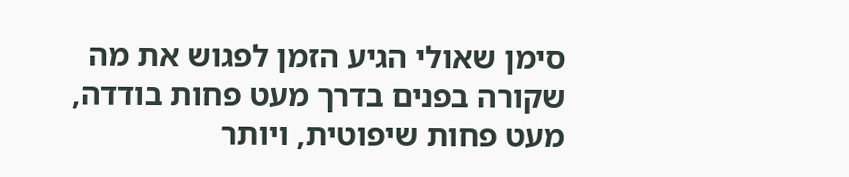סימן שאולי הגיע הזמן לפגוש את מה שקורה בפנים בדרך מעט פחות בודדה, מעט פחות שיפוטית, ויותר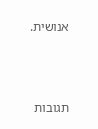אנושית.



תגובות